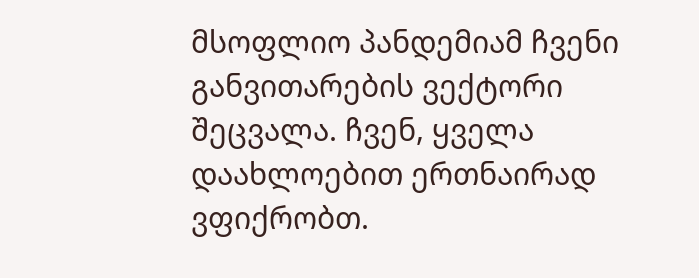მსოფლიო პანდემიამ ჩვენი განვითარების ვექტორი შეცვალა. ჩვენ, ყველა დაახლოებით ერთნაირად ვფიქრობთ.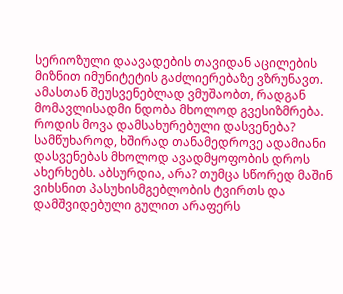სერიოზული დაავადების თავიდან აცილების მიზნით იმუნიტეტის გაძლიერებაზე ვზრუნავთ. ამასთან შეუსვენებლად ვმუშაობთ, რადგან მომავლისადმი ნდობა მხოლოდ გვესიზმრება. როდის მოვა დამსახურებული დასვენება?
სამწუხაროდ, ხშირად თანამედროვე ადამიანი დასვენებას მხოლოდ ავადმყოფობის დროს ახერხებს. აბსურდია, არა? თუმცა სწორედ მაშინ ვიხსნით პასუხისმგებლობის ტვირთს და დამშვიდებული გულით არაფერს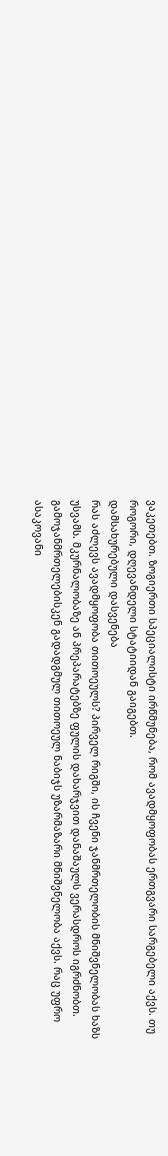ვაკეთებთ. ზოგიერთი სპეციალისტი ირწმუნება, რომ ავადმყოფობას ერთგვარი სარგებელი აქვს. თუ როგორი, დღევანდელი სტატიიდან გაიგებთ.
დამსახურებული დასვენება
რას აძლევს ავადმყოფობა თითოეულს? პირველ რიგში, ის ჩვენი ჯანმრთელობის მნიშვნელობას ხაზს უსვამს. მკურნალობაზე ან პრეპარატებზე ფულის დახარჯვით დანაშაულს ვერასდროს იგრძნობთ. გამოჯანმრთელებისკენ გადადგმულ თითოეულ ნაბიჯს უზარმაზარი მნიშვნელობა აქვს. რაც უფრო ასაკოვანი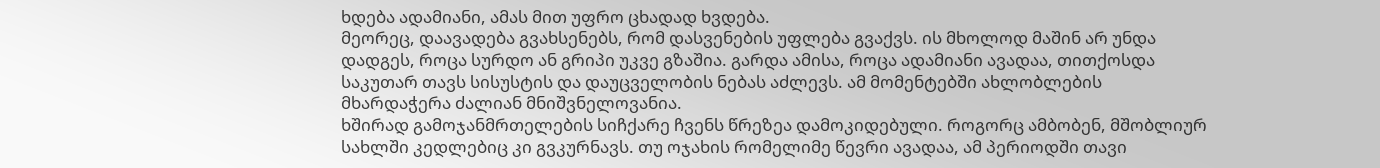ხდება ადამიანი, ამას მით უფრო ცხადად ხვდება.
მეორეც, დაავადება გვახსენებს, რომ დასვენების უფლება გვაქვს. ის მხოლოდ მაშინ არ უნდა დადგეს, როცა სურდო ან გრიპი უკვე გზაშია. გარდა ამისა, როცა ადამიანი ავადაა, თითქოსდა საკუთარ თავს სისუსტის და დაუცველობის ნებას აძლევს. ამ მომენტებში ახლობლების მხარდაჭერა ძალიან მნიშვნელოვანია.
ხშირად გამოჯანმრთელების სიჩქარე ჩვენს წრეზეა დამოკიდებული. როგორც ამბობენ, მშობლიურ სახლში კედლებიც კი გვკურნავს. თუ ოჯახის რომელიმე წევრი ავადაა, ამ პერიოდში თავი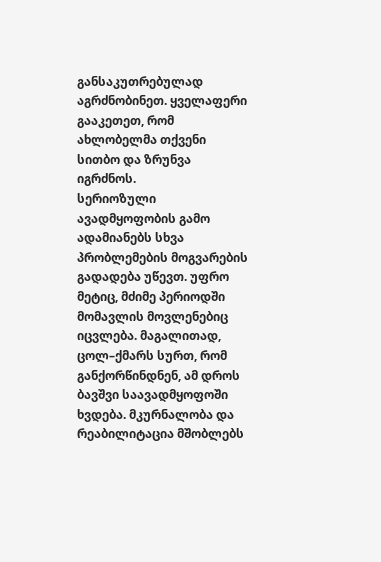განსაკუთრებულად აგრძნობინეთ. ყველაფერი გააკეთეთ, რომ ახლობელმა თქვენი სითბო და ზრუნვა იგრძნოს.
სერიოზული ავადმყოფობის გამო ადამიანებს სხვა პრობლემების მოგვარების გადადება უწევთ. უფრო მეტიც, მძიმე პერიოდში მომავლის მოვლენებიც იცვლება. მაგალითად, ცოლ–ქმარს სურთ, რომ განქორწინდნენ, ამ დროს ბავშვი საავადმყოფოში ხვდება. მკურნალობა და რეაბილიტაცია მშობლებს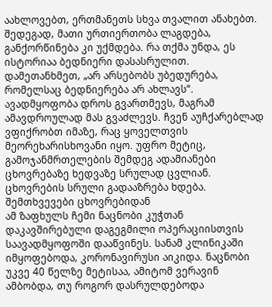აახლოვებთ, ერთმანეთს სხვა თვალით ანახებთ.
შედეგად, მათი ურთიერთობა ლაგდება, განქორწინება კი უქმდება. რა თქმა უნდა, ეს ისტორიაა ბედნიერი დასასრულით. დამეთანხმეთ, „არ არსებობს უბედურება, რომელსაც ბედნიერება არ ახლავს“.
ავადმყოფობა დროს გვართმევს, მაგრამ ამავდროულად მას გვაძლევს. ჩვენ აუჩქარებლად ვფიქრობთ იმაზე, რაც ყოველთვის მეორეხარისხოვანი იყო. უფრო მეტიც, გამოჯანმრთელების შემდეგ ადამიანები ცხოვრებაზე ხედვაზე სრულად ცვლიან. ცხოვრების სრული გადააზრება ხდება.
შემთხვევები ცხოვრებიდან
ამ ზაფხულს ჩემი ნაცნობი კუჭთან დაკავშირებული დაგეგმილი ოპერაციისთვის საავადმყოფოში დააწვინეს. სანამ კლინიკაში იმყოფებოდა, კორონავირუსი აიკიდა. ნაცნობი უკვე 40 წელზე მეტისაა, ამიტომ ვერავინ ამბობდა, თუ როგორ დასრულდებოდა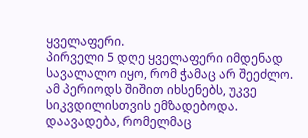ყველაფერი.
პირველი 5 დღე ყველაფერი იმდენად სავალალო იყო, რომ ჭამაც არ შეეძლო. ამ პერიოდს შიშით იხსენებს, უკვე სიკვდილისთვის ემზადებოდა.
დაავადება, რომელმაც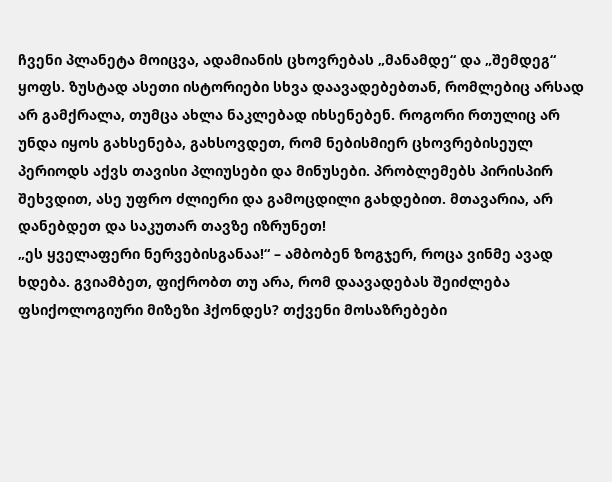ჩვენი პლანეტა მოიცვა, ადამიანის ცხოვრებას „მანამდე“ და „შემდეგ“ ყოფს. ზუსტად ასეთი ისტორიები სხვა დაავადებებთან, რომლებიც არსად არ გამქრალა, თუმცა ახლა ნაკლებად იხსენებენ. როგორი რთულიც არ უნდა იყოს გახსენება, გახსოვდეთ, რომ ნებისმიერ ცხოვრებისეულ პერიოდს აქვს თავისი პლიუსები და მინუსები. პრობლემებს პირისპირ შეხვდით, ასე უფრო ძლიერი და გამოცდილი გახდებით. მთავარია, არ დანებდეთ და საკუთარ თავზე იზრუნეთ!
„ეს ყველაფერი ნერვებისგანაა!“ – ამბობენ ზოგჯერ, როცა ვინმე ავად ხდება. გვიამბეთ, ფიქრობთ თუ არა, რომ დაავადებას შეიძლება ფსიქოლოგიური მიზეზი ჰქონდეს? თქვენი მოსაზრებები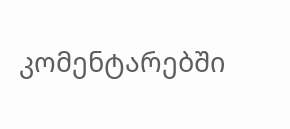კომენტარებში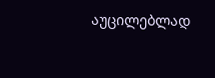აუცილებლად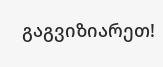გაგვიზიარეთ!